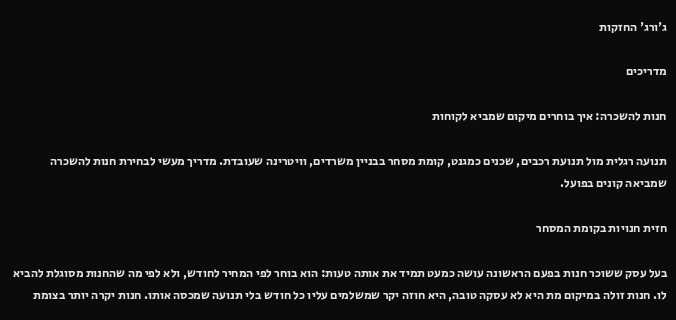ג'ורג' החזקות

מדריכים

חנות להשכרה: איך בוחרים מיקום שמביא לקוחות

תנועה רגלית מול תנועת רכבים, שכנים כמגנט, קומת מסחר בבניין משרדים, וויטרינה שעובדת. מדריך מעשי לבחירת חנות להשכרה שמביאה קונים בפועל.

חזית חנויות בקומת המסחר

בעל עסק ששוכר חנות בפעם הראשונה עושה כמעט תמיד את אותה טעות: הוא בוחר לפי המחיר לחודש, ולא לפי מה שהחנות מסוגלת להביא לו. חנות זולה במיקום מת היא לא עסקה טובה, היא חוזה יקר שמשלמים עליו כל חודש בלי תנועה שמכסה אותו. חנות יקרה יותר בצומת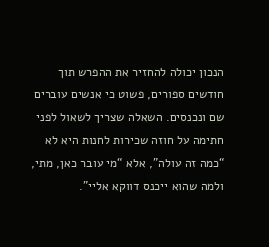הנכון יכולה להחזיר את ההפרש תוך חודשים ספורים, פשוט כי אנשים עוברים שם ונכנסים. השאלה שצריך לשאול לפני חתימה על חוזה שכירות לחנות היא לא “כמה זה עולה”, אלא “מי עובר כאן, מתי, ולמה שהוא ייכנס דווקא אליי”.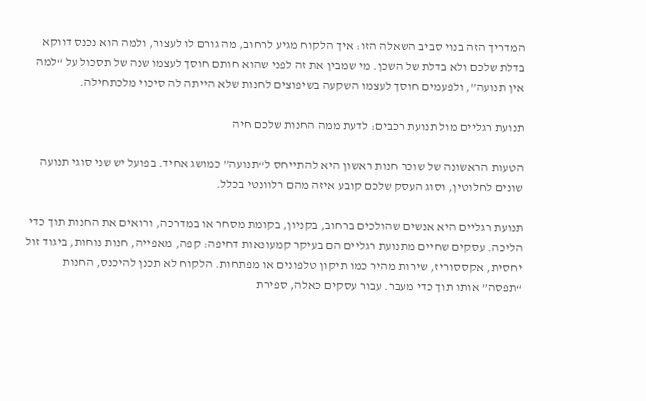המדריך הזה בנוי סביב השאלה הזו: איך הלקוח מגיע לרחוב, מה גורם לו לעצור, ולמה הוא נכנס דווקא בדלת שלכם ולא בדלת של השכן. מי שמבין את זה לפני שהוא חותם חוסך לעצמו שנה של תסכול על “למה אין תנועה”, ולפעמים חוסך לעצמו השקעה בשיפוצים לחנות שלא הייתה לה סיכוי מלכתחילה.

תנועת רגליים מול תנועת רכבים: לדעת ממה החנות שלכם חיה

הטעות הראשונה של שוכר חנות ראשון היא להתייחס ל“תנועה” כמושג אחיד. בפועל יש שני סוגי תנועה שונים לחלוטין, וסוג העסק שלכם קובע איזה מהם רלוונטי בכלל.

תנועת רגליים היא אנשים שהולכים ברחוב, בקניון, בקומת מסחר או במדרכה, ורואים את החנות תוך כדי הליכה. עסקים שחיים מתנועת רגליים הם בעיקר קמעונאות דחיפה: קפה, מאפייה, חנות נוחות, ביגוד זול יחסית, אקססוריז, שירות מהיר כמו תיקון טלפונים או מפתחות. הלקוח לא תכנן להיכנס, החנות “תפסה” אותו תוך כדי מעבר. עבור עסקים כאלה, ספירת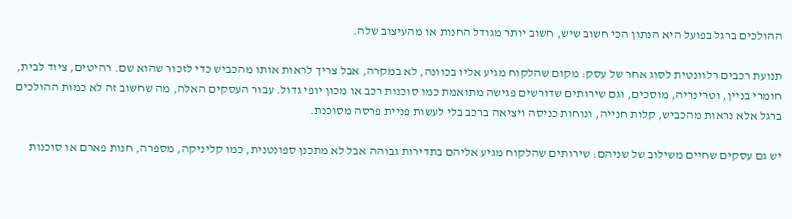ההולכים ברגל בפועל היא הנתון הכי חשוב שיש, חשוב יותר מגודל החנות או מהעיצוב שלה.

תנועת רכבים רלוונטית לסוג אחר של עסק: מקום שהלקוח מגיע אליו בכוונה, לא במקרה, אבל צריך לראות אותו מהכביש כדי לזכור שהוא שם. רהיטים, ציוד לבית, חומרי בניין, וטרינריה, מוסכים, וגם שירותים שדורשים פגישה מתואמת כמו סוכנות רכב או מכון יופי גדול. עבור העסקים האלה, מה שחשוב זה לא כמות ההולכים ברגל אלא נראות מהכביש, קלות חנייה, ונוחות כניסה ויציאה ברכב בלי לעשות פניית פרסה מסוכנת.

יש גם עסקים שחיים משילוב של שניהם: שירותים שהלקוח מגיע אליהם בתדירות גבוהה אבל לא מתכנן ספונטנית, כמו קליניקה, מספרה, חנות פארם או סוכנות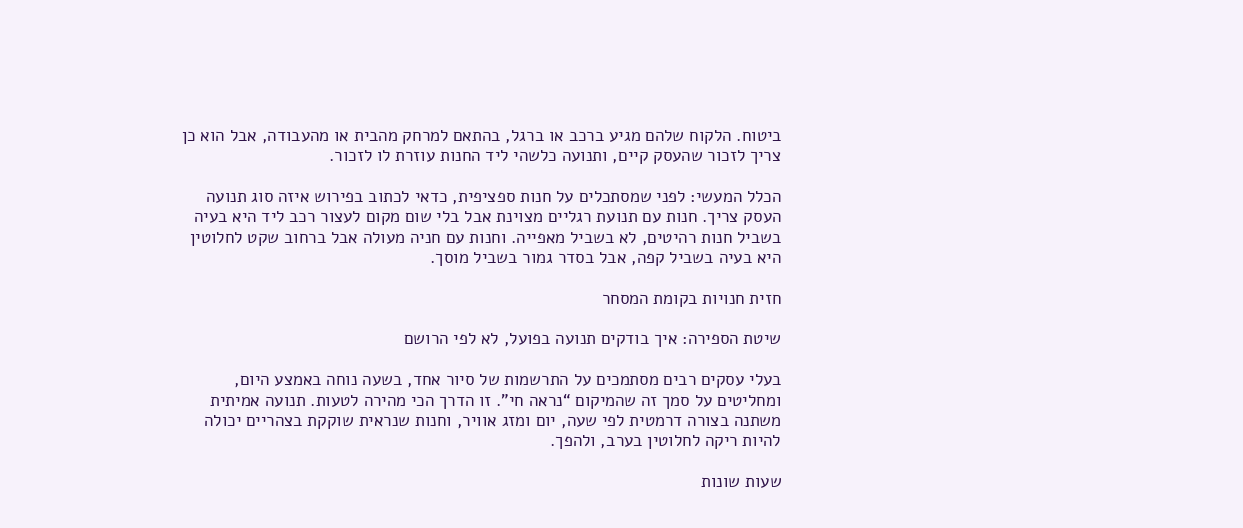ביטוח. הלקוח שלהם מגיע ברכב או ברגל, בהתאם למרחק מהבית או מהעבודה, אבל הוא כן צריך לזכור שהעסק קיים, ותנועה כלשהי ליד החנות עוזרת לו לזכור.

הכלל המעשי: לפני שמסתכלים על חנות ספציפית, כדאי לכתוב בפירוש איזה סוג תנועה העסק צריך. חנות עם תנועת רגליים מצוינת אבל בלי שום מקום לעצור רכב ליד היא בעיה בשביל חנות רהיטים, לא בשביל מאפייה. וחנות עם חניה מעולה אבל ברחוב שקט לחלוטין היא בעיה בשביל קפה, אבל בסדר גמור בשביל מוסך.

חזית חנויות בקומת המסחר

שיטת הספירה: איך בודקים תנועה בפועל, לא לפי הרושם

בעלי עסקים רבים מסתמכים על התרשמות של סיור אחד, בשעה נוחה באמצע היום, ומחליטים על סמך זה שהמיקום “נראה חי”. זו הדרך הכי מהירה לטעות. תנועה אמיתית משתנה בצורה דרמטית לפי שעה, יום ומזג אוויר, וחנות שנראית שוקקת בצהריים יכולה להיות ריקה לחלוטין בערב, ולהפך.

שעות שונות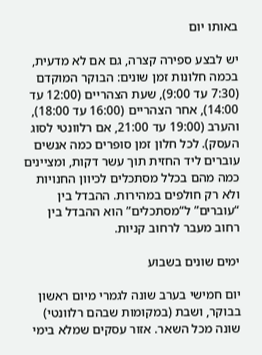באותו יום

יש לבצע ספירה קצרה, גם אם לא מדעית, בכמה חלונות זמן שונים: הבוקר המוקדם (7:30 עד 9:00), שעת הצהריים (12:00 עד 14:00), אחר הצהריים (16:00 עד 18:00), והערב (19:00 עד 21:00, אם רלוונטי לסוג העסק). לכל חלון זמן סופרים כמה אנשים עוברים ליד החזית תוך עשר דקות, ומציינים כמה מהם בכלל מסתכלים לכיוון החנויות ולא רק חולפים במהירות. ההבדל בין “עוברים” ל“מסתכלים” הוא ההבדל בין רחוב מעבר לרחוב קניות.

ימים שונים בשבוע

יום חמישי בערב שונה לגמרי מיום ראשון בבוקר, ושבת (במקומות שבהם רלוונטי) שונה מכל השאר. אזור עסקים שמלא בימי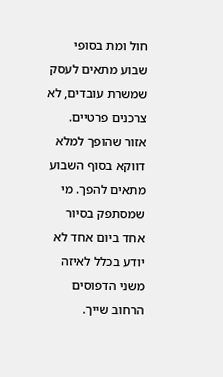חול ומת בסופי שבוע מתאים לעסק שמשרת עובדים, לא צרכנים פרטיים. אזור שהופך למלא דווקא בסוף השבוע מתאים להפך. מי שמסתפק בסיור אחד ביום אחד לא יודע בכלל לאיזה משני הדפוסים הרחוב שייך.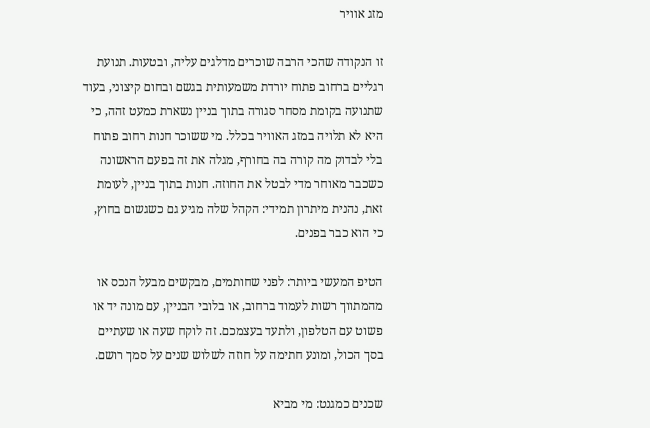מזג אוויר

זו הנקודה שהכי הרבה שוכרים מדלגים עליה, ובטעות. תנועת רגליים ברחוב פתוח יורדת משמעותית בגשם ובחום קיצוני, בעוד שתנועה בקומת מסחר סגורה בתוך בניין נשארת כמעט זהה, כי היא לא תלויה במזג האוויר בכלל. מי ששוכר חנות רחוב פתוח בלי לבדוק מה קורה בה בחורף, מגלה את זה בפעם הראשונה כשכבר מאוחר מדי לבטל את החוזה. חנות בתוך בניין, לעומת זאת, נהנית מיתרון תמידי: הקהל שלה מגיע גם כשגשום בחוץ, כי הוא כבר בפנים.

הטיפ המעשי ביותר: לפני שחותמים, מבקשים מבעל הנכס או מהמתווך רשות לעמוד ברחוב, או בלובי הבניין, עם מונה יד או פשוט עם הטלפון, ולתעד בעצמכם. זה לוקח שעה או שעתיים בסך הכול, ומונע חתימה על חוזה לשלוש שנים על סמך רושם.

שכנים כמגנט: מי מביא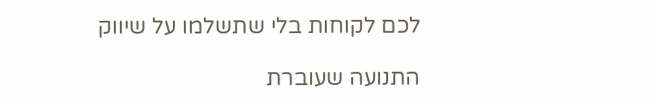לכם לקוחות בלי שתשלמו על שיווק

התנועה שעוברת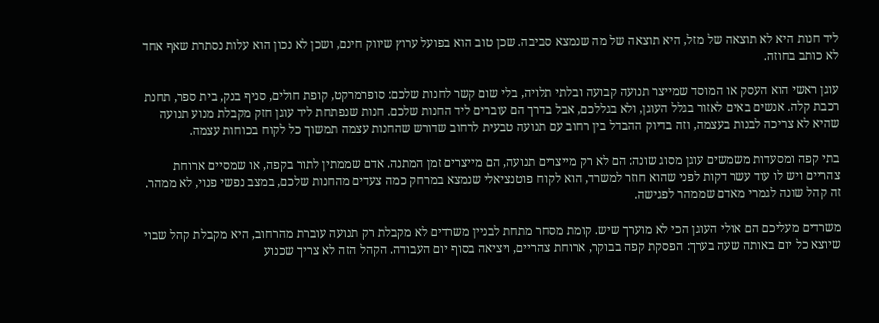ליד חנות היא לא תוצאה של מזל, היא תוצאה של מה שנמצא סביבה. שכן טוב הוא בפועל ערוץ שיווק חינם, ושכן לא נכון הוא עלות נסתרת שאף אחד לא כותב בחוזה.

עוגן ראשי הוא העסק או המוסד שמייצר תנועה קבועה ובלתי תלויה, בלי שום קשר לחנות שלכם: סופרמרקט, קופת חולים, סניף בנק, בית ספר, תחנת רכבת קלה. אנשים באים לאזור בגלל העוגן, ולא בגללכם, אבל בדרך הם עוברים ליד החנות שלכם. חנות שנפתחת ליד עוגן חזק מקבלת מנוע תנועה שהיא לא צריכה לבנות בעצמה, וזה בדיוק ההבדל בין רחוב עם תנועה טבעית לרחוב שדורש שהחנות עצמה תמשוך כל לקוח בכוחות עצמה.

בתי קפה ומסעדות משמשים עוגן מסוג שונה: הם לא רק מייצרים תנועה, הם מייצרים זמן המתנה. אדם שממתין לתור בקפה, או שמסיים ארוחת צהריים ויש לו עוד עשר דקות לפני שהוא חוזר למשרד, הוא לקוח פוטנציאלי שנמצא במרחק כמה צעדים מהחנות שלכם, במצב נפשי פנוי, לא ממהר. זה קהל שונה לגמרי מאדם שממהר לפגישה.

משרדים מעליכם הם אולי העוגן הכי לא מוערך שיש. קומת מסחר מתחת לבניין משרדים לא מקבלת רק תנועה עוברת מהרחוב, היא מקבלת קהל שבוי שיוצא כל יום באותה שעה בערך: הפסקת קפה בבוקר, ארוחת צהריים, ויציאה בסוף יום העבודה. הקהל הזה לא צריך שכנוע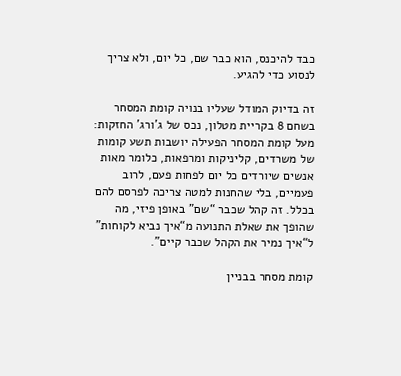כבד להיכנס, הוא כבר שם, כל יום, ולא צריך לנסוע כדי להגיע.

זה בדיוק המודל שעליו בנויה קומת המסחר בשחם 8 בקריית מטלון, נכס של ג’ורג’ החזקות: מעל קומת המסחר הפעילה יושבות תשע קומות של משרדים, קליניקות ומרפאות, כלומר מאות אנשים שיורדים כל יום לפחות פעם, לרוב פעמיים, בלי שהחנות למטה צריכה לפרסם להם בכלל. זה קהל שכבר “שם” באופן פיזי, מה שהופך את שאלת התנועה מ“איך נביא לקוחות” ל“איך נמיר את הקהל שכבר קיים”.

קומת מסחר בבניין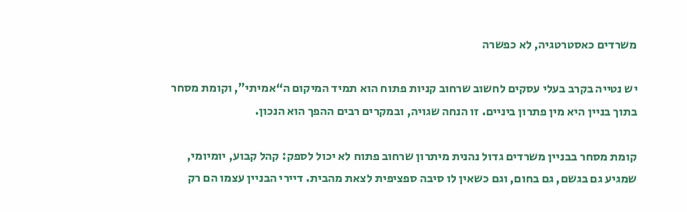משרדים כאסטרטגיה, לא כפשרה

יש נטייה בקרב בעלי עסקים לחשוב שרחוב קניות פתוח הוא תמיד המיקום ה“אמיתי”, וקומת מסחר בתוך בניין היא מין פתרון ביניים. זו הנחה שגויה, ובמקרים רבים ההפך הוא הנכון.

קומת מסחר בבניין משרדים גדול נהנית מיתרון שרחוב פתוח לא יכול לספק: קהל קבוע, יומיומי, שמגיע גם בגשם, גם בחום, וגם כשאין לו סיבה ספציפית לצאת מהבית. דיירי הבניין עצמו הם רק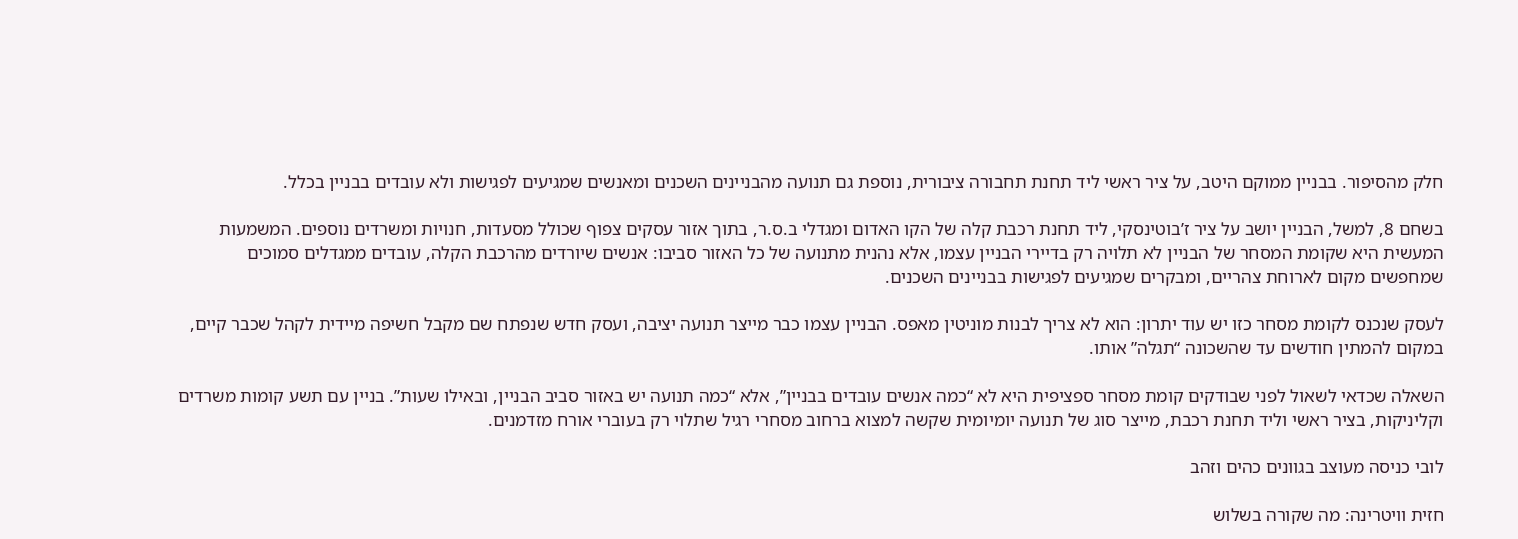חלק מהסיפור. בבניין ממוקם היטב, על ציר ראשי ליד תחנת תחבורה ציבורית, נוספת גם תנועה מהבניינים השכנים ומאנשים שמגיעים לפגישות ולא עובדים בבניין בכלל.

בשחם 8, למשל, הבניין יושב על ציר ז’בוטינסקי, ליד תחנת רכבת קלה של הקו האדום ומגדלי ב.ס.ר, בתוך אזור עסקים צפוף שכולל מסעדות, חנויות ומשרדים נוספים. המשמעות המעשית היא שקומת המסחר של הבניין לא תלויה רק בדיירי הבניין עצמו, אלא נהנית מתנועה של כל האזור סביבו: אנשים שיורדים מהרכבת הקלה, עובדים ממגדלים סמוכים שמחפשים מקום לארוחת צהריים, ומבקרים שמגיעים לפגישות בבניינים השכנים.

לעסק שנכנס לקומת מסחר כזו יש עוד יתרון: הוא לא צריך לבנות מוניטין מאפס. הבניין עצמו כבר מייצר תנועה יציבה, ועסק חדש שנפתח שם מקבל חשיפה מיידית לקהל שכבר קיים, במקום להמתין חודשים עד שהשכונה “תגלה” אותו.

השאלה שכדאי לשאול לפני שבודקים קומת מסחר ספציפית היא לא “כמה אנשים עובדים בבניין”, אלא “כמה תנועה יש באזור סביב הבניין, ובאילו שעות”. בניין עם תשע קומות משרדים וקליניקות, בציר ראשי וליד תחנת רכבת, מייצר סוג של תנועה יומיומית שקשה למצוא ברחוב מסחרי רגיל שתלוי רק בעוברי אורח מזדמנים.

לובי כניסה מעוצב בגוונים כהים וזהב

חזית וויטרינה: מה שקורה בשלוש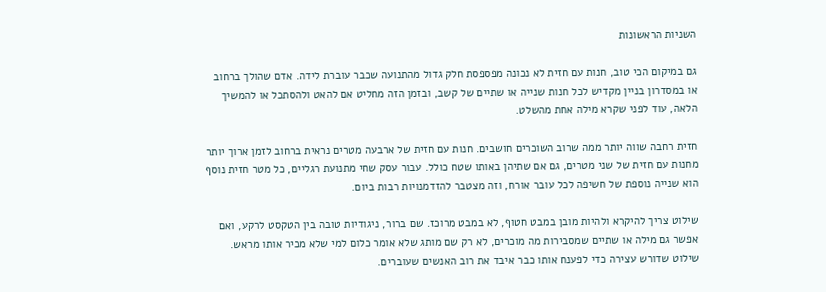השניות הראשונות

גם במיקום הכי טוב, חנות עם חזית לא נכונה מפספסת חלק גדול מהתנועה שכבר עוברת לידה. אדם שהולך ברחוב או במסדרון בניין מקדיש לכל חנות שנייה או שתיים של קשב, ובזמן הזה מחליט אם להאט ולהסתכל או להמשיך הלאה, עוד לפני שקרא מילה אחת מהשלט.

חזית רחבה שווה יותר ממה שרוב השוכרים חושבים. חנות עם חזית של ארבעה מטרים נראית ברחוב לזמן ארוך יותר מחנות עם חזית של שני מטרים, גם אם שתיהן באותו שטח כולל. עבור עסק שחי מתנועת רגליים, כל מטר חזית נוסף הוא שנייה נוספת של חשיפה לכל עובר אורח, וזה מצטבר להזדמנויות רבות ביום.

שילוט צריך להיקרא ולהיות מובן במבט חטוף, לא במבט מרוכז. שם ברור, ניגודיות טובה בין הטקסט לרקע, ואם אפשר גם מילה או שתיים שמסבירות מה מוכרים, לא רק שם מותג שלא אומר כלום למי שלא מכיר אותו מראש. שילוט שדורש עצירה כדי לפענח אותו כבר איבד את רוב האנשים שעוברים.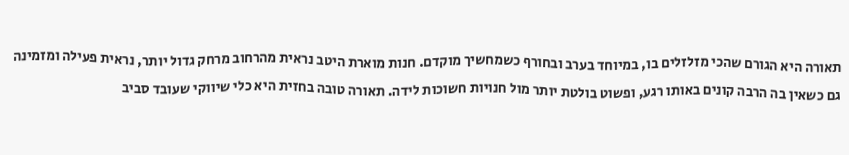תאורה היא הגורם שהכי מזלזלים בו, במיוחד בערב ובחורף כשמחשיך מוקדם. חנות מוארת היטב נראית מהרחוב מרחק גדול יותר, נראית פעילה ומזמינה גם כשאין בה הרבה קונים באותו רגע, ופשוט בולטת יותר מול חנויות חשוכות לידה. תאורה טובה בחזית היא כלי שיווקי שעובד סביב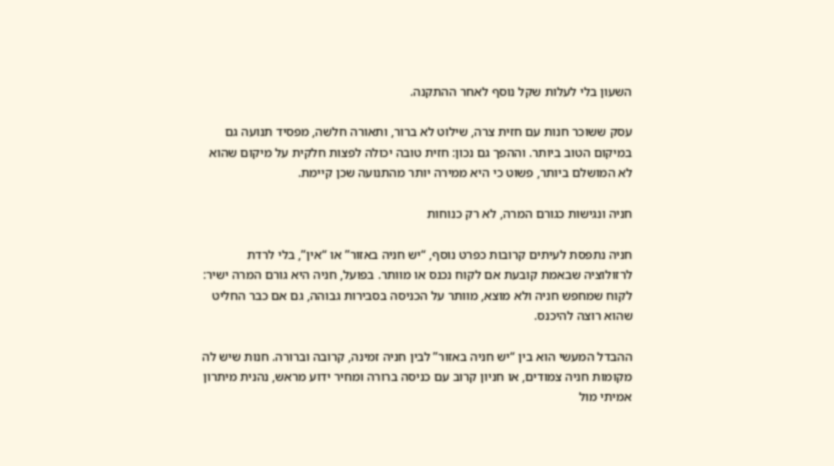השעון בלי לעלות שקל נוסף לאחר ההתקנה.

עסק ששוכר חנות עם חזית צרה, שילוט לא ברור, ותאורה חלשה, מפסיד תנועה גם במיקום הטוב ביותר. וההפך גם נכון: חזית טובה יכולה לפצות חלקית על מיקום שהוא לא המושלם ביותר, פשוט כי היא ממירה יותר מהתנועה שכן קיימת.

חניה ונגישות כגורם המרה, לא רק כנוחות

חניה נתפסת לעיתים קרובות כפרט נוסף, “יש חניה באזור” או “אין”, בלי לרדת לרזולוציה שבאמת קובעת אם לקוח נכנס או מוותר. בפועל, חניה היא גורם המרה ישיר: לקוח שמחפש חניה ולא מוצא, מוותר על הכניסה בסבירות גבוהה, גם אם כבר החליט שהוא רוצה להיכנס.

ההבדל המעשי הוא בין “יש חניה באזור” לבין חניה זמינה, קרובה וברורה. חנות שיש לה מקומות חניה צמודים, או חניון קרוב עם כניסה ברורה ומחיר ידוע מראש, נהנית מיתרון אמיתי מול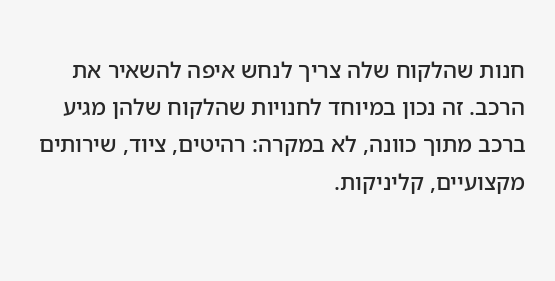חנות שהלקוח שלה צריך לנחש איפה להשאיר את הרכב. זה נכון במיוחד לחנויות שהלקוח שלהן מגיע ברכב מתוך כוונה, לא במקרה: רהיטים, ציוד, שירותים מקצועיים, קליניקות.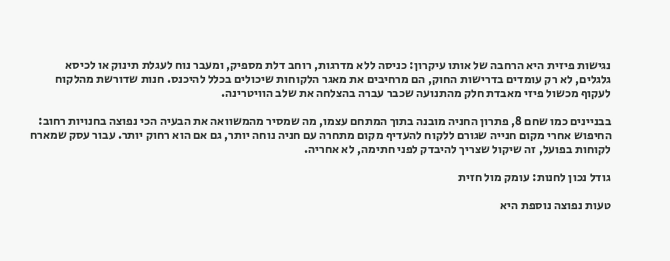נגישות פיזית היא הרחבה של אותו עיקרון: כניסה ללא מדרגות, רוחב דלת מספיק, ומעבר נוח לעגלת תינוק או לכיסא גלגלים, לא רק עומדים בדרישות החוק, הם מרחיבים את מאגר הלקוחות שיכולים בכלל להיכנס. חנות שדורשת מהלקוח לעקוף מכשול פיזי מאבדת חלק מהתנועה שכבר עברה בהצלחה את שלב הוויטרינה.

בבניינים כמו שחם 8, פתרון החניה מובנה בתוך המתחם עצמו, מה שמסיר מהמשוואה את הבעיה הכי נפוצה בחנויות רחוב: החיפוש אחרי מקום חנייה שגורם ללקוח להעדיף מקום מתחרה עם חניה נוחה יותר, גם אם הוא רחוק יותר. עבור עסק שמארח לקוחות בפועל, זה שיקול שצריך להיבדק לפני חתימה, לא אחריה.

גודל נכון לחנות: עומק מול חזית

טעות נפוצה נוספת היא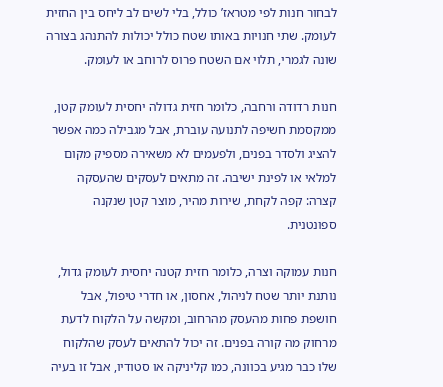לבחור חנות לפי מטראז’ כולל, בלי לשים לב ליחס בין החזית לעומק. שתי חנויות באותו שטח כולל יכולות להתנהג בצורה שונה לגמרי, תלוי אם השטח פרוס לרוחב או לעומק.

חנות רדודה ורחבה, כלומר חזית גדולה יחסית לעומק קטן, ממקסמת חשיפה לתנועה עוברת, אבל מגבילה כמה אפשר להציג ולסדר בפנים, ולפעמים לא משאירה מספיק מקום למלאי או לפינת ישיבה. זה מתאים לעסקים שהעסקה קצרה: קפה לקחת, שירות מהיר, מוצר קטן שנקנה ספונטנית.

חנות עמוקה וצרה, כלומר חזית קטנה יחסית לעומק גדול, נותנת יותר שטח לניהול, אחסון, או חדרי טיפול, אבל חושפת פחות מהעסק מהרחוב, ומקשה על הלקוח לדעת מרחוק מה קורה בפנים. זה יכול להתאים לעסק שהלקוח שלו כבר מגיע בכוונה, כמו קליניקה או סטודיו, אבל זו בעיה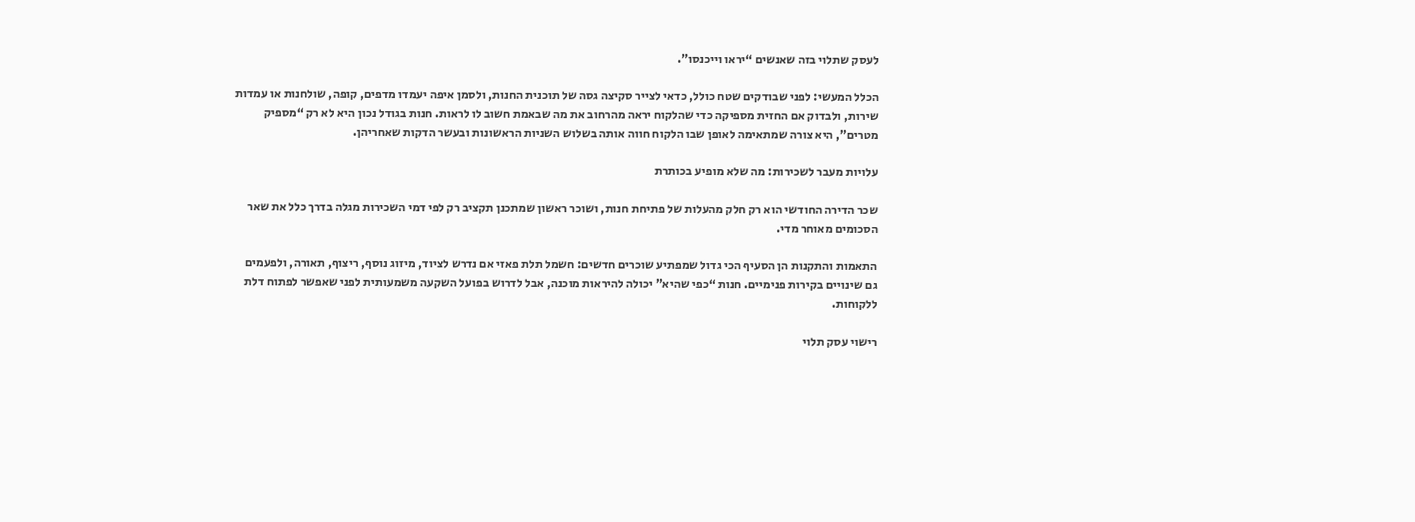לעסק שתלוי בזה שאנשים “יראו וייכנסו”.

הכלל המעשי: לפני שבודקים שטח כולל, כדאי לצייר סקיצה גסה של תוכנית החנות, ולסמן איפה יעמדו מדפים, קופה, שולחנות או עמדות שירות, ולבדוק אם החזית מספיקה כדי שהלקוח יראה מהרחוב את מה שבאמת חשוב לו לראות. חנות בגודל נכון היא לא רק “מספיק מטרים”, היא צורה שמתאימה לאופן שבו הלקוח חווה אותה בשלוש השניות הראשונות ובעשר הדקות שאחריהן.

עלויות מעבר לשכירות: מה שלא מופיע בכותרת

שכר הדירה החודשי הוא רק חלק מהעלות של פתיחת חנות, ושוכר ראשון שמתכנן תקציב רק לפי דמי השכירות מגלה בדרך כלל את שאר הסכומים מאוחר מדי.

התאמות והתקנות הן הסעיף הכי גדול שמפתיע שוכרים חדשים: חשמל תלת פאזי אם נדרש לציוד, מיזוג נוסף, ריצוף, תאורה, ולפעמים גם שינויים בקירות פנימיים. חנות “כפי שהיא” יכולה להיראות מוכנה, אבל לדרוש בפועל השקעה משמעותית לפני שאפשר לפתוח דלת ללקוחות.

רישוי עסק תלוי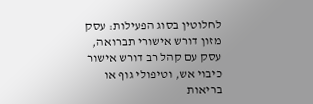לחלוטין בסוג הפעילות: עסק מזון דורש אישורי תברואה, עסק עם קהל רב דורש אישור כיבוי אש, וטיפולי גוף או בריאות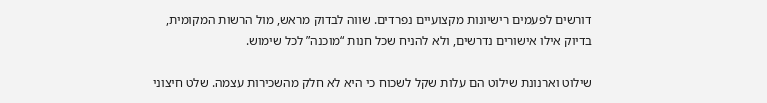דורשים לפעמים רישיונות מקצועיים נפרדים. שווה לבדוק מראש, מול הרשות המקומית, בדיוק אילו אישורים נדרשים, ולא להניח שכל חנות “מוכנה” לכל שימוש.

שילוט וארנונת שילוט הם עלות שקל לשכוח כי היא לא חלק מהשכירות עצמה. שלט חיצוני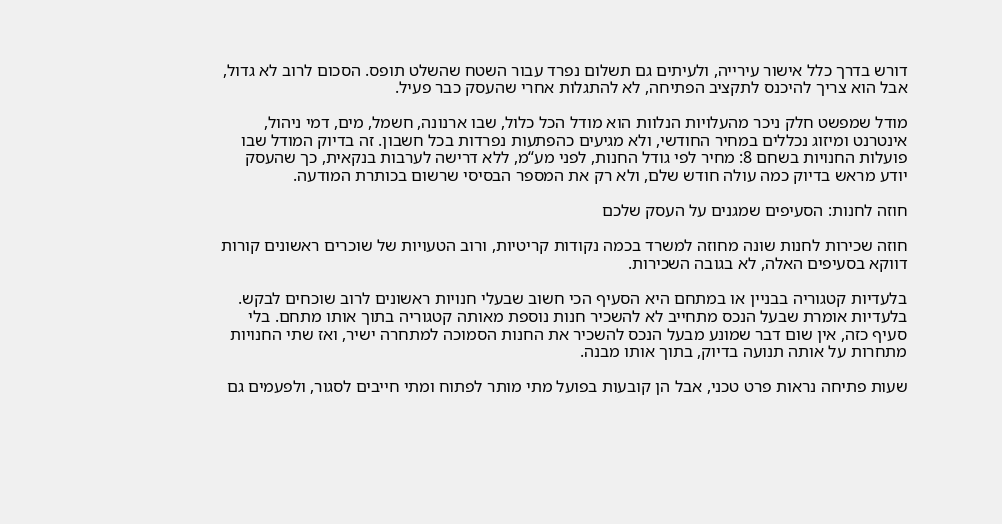דורש בדרך כלל אישור עירייה, ולעיתים גם תשלום נפרד עבור השטח שהשלט תופס. הסכום לרוב לא גדול, אבל הוא צריך להיכנס לתקציב הפתיחה, לא להתגלות אחרי שהעסק כבר פעיל.

מודל שמפשט חלק ניכר מהעלויות הנלוות הוא מודל הכל כלול, שבו ארנונה, חשמל, מים, דמי ניהול, אינטרנט ומיזוג נכללים במחיר החודשי, ולא מגיעים כהפתעות נפרדות בכל חשבון. זה בדיוק המודל שבו פועלות החנויות בשחם 8: מחיר לפי גודל החנות, לפני מע“מ, ללא דרישה לערבות בנקאית, כך שהעסק יודע מראש בדיוק כמה עולה חודש שלם, ולא רק את המספר הבסיסי שרשום בכותרת המודעה.

חוזה לחנות: הסעיפים שמגנים על העסק שלכם

חוזה שכירות לחנות שונה מחוזה למשרד בכמה נקודות קריטיות, ורוב הטעויות של שוכרים ראשונים קורות דווקא בסעיפים האלה, לא בגובה השכירות.

בלעדיות קטגוריה בבניין או במתחם היא הסעיף הכי חשוב שבעלי חנויות ראשונים לרוב שוכחים לבקש. בלעדיות אומרת שבעל הנכס מתחייב לא להשכיר חנות נוספת מאותה קטגוריה בתוך אותו מתחם. בלי סעיף כזה, אין שום דבר שמונע מבעל הנכס להשכיר את החנות הסמוכה למתחרה ישיר, ואז שתי החנויות מתחרות על אותה תנועה בדיוק, בתוך אותו מבנה.

שעות פתיחה נראות פרט טכני, אבל הן קובעות בפועל מתי מותר לפתוח ומתי חייבים לסגור, ולפעמים גם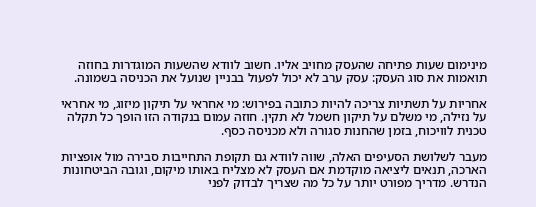מינימום שעות פתיחה שהעסק מחויב אליו. חשוב לוודא שהשעות המוגדרות בחוזה תואמות את סוג העסק: עסק ערב לא יכול לפעול בבניין שנועל את הכניסה בשמונה.

אחריות על תשתיות צריכה להיות כתובה בפירוש: מי אחראי על תיקון מיזוג, מי אחראי על נזילה, מי משלם על תיקון חשמל לא תקין. חוזה עמום בנקודה הזו הופך כל תקלה טכנית לוויכוח, בזמן שהחנות סגורה ולא מכניסה כסף.

מעבר לשלושת הסעיפים האלה, שווה לוודא גם תקופת התחייבות סבירה מול אופציות הארכה, תנאים ליציאה מוקדמת אם העסק לא מצליח באותו מיקום, וגובה הביטחונות הנדרש. מדריך מפורט יותר על כל מה שצריך לבדוק לפני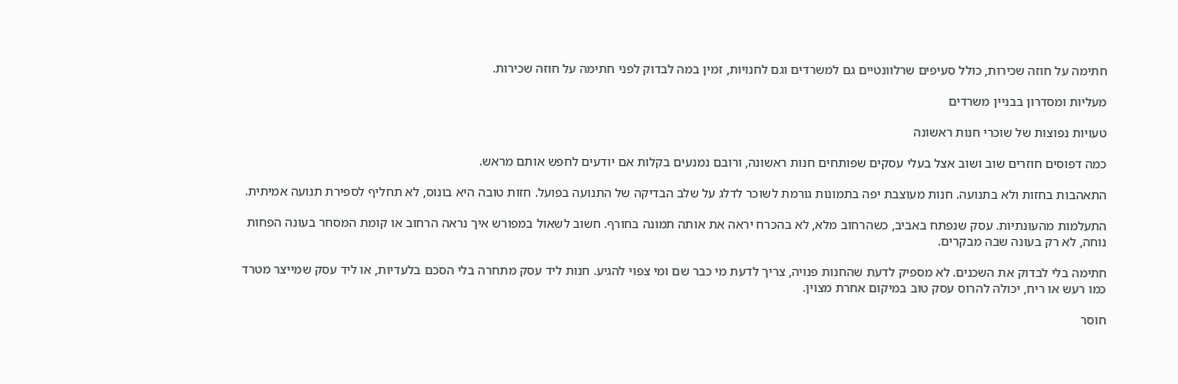חתימה על חוזה שכירות, כולל סעיפים שרלוונטיים גם למשרדים וגם לחנויות, זמין במה לבדוק לפני חתימה על חוזה שכירות.

מעליות ומסדרון בבניין משרדים

טעויות נפוצות של שוכרי חנות ראשונה

כמה דפוסים חוזרים שוב ושוב אצל בעלי עסקים שפותחים חנות ראשונה, ורובם נמנעים בקלות אם יודעים לחפש אותם מראש.

התאהבות בחזות ולא בתנועה. חנות מעוצבת יפה בתמונות גורמת לשוכר לדלג על שלב הבדיקה של התנועה בפועל. חזות טובה היא בונוס, לא תחליף לספירת תנועה אמיתית.

התעלמות מהעונתיות. עסק שנפתח באביב, כשהרחוב מלא, לא בהכרח יראה את אותה תמונה בחורף. חשוב לשאול במפורש איך נראה הרחוב או קומת המסחר בעונה הפחות נוחה, לא רק בעונה שבה מבקרים.

חתימה בלי לבדוק את השכנים. לא מספיק לדעת שהחנות פנויה, צריך לדעת מי כבר שם ומי צפוי להגיע. חנות ליד עסק מתחרה בלי הסכם בלעדיות, או ליד עסק שמייצר מטרד כמו רעש או ריח, יכולה להרוס עסק טוב במיקום אחרת מצוין.

חוסר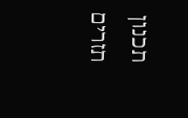תכנון תזרים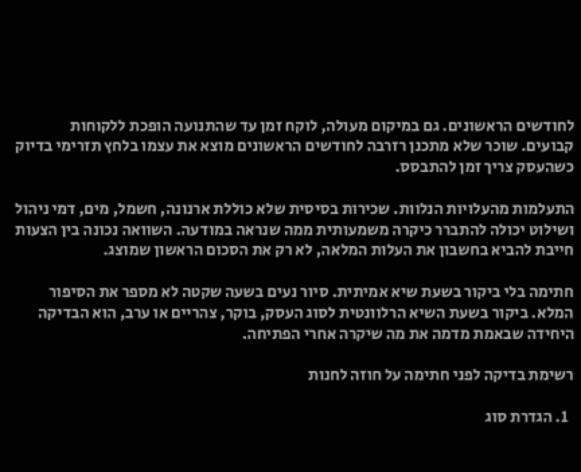לחודשים הראשונים. גם במיקום מעולה, לוקח זמן עד שהתנועה הופכת ללקוחות קבועים. שוכר שלא מתכנן רזרבה לחודשים הראשונים מוצא את עצמו בלחץ תזרימי בדיוק כשהעסק צריך זמן להתבסס.

התעלמות מהעלויות הנלוות. שכירות בסיסית שלא כוללת ארנונה, חשמל, מים, דמי ניהול ושילוט יכולה להתברר כיקרה משמעותית ממה שנראה במודעה. השוואה נכונה בין הצעות חייבת להביא בחשבון את העלות המלאה, לא רק את הסכום הראשון שמוצג.

חתימה בלי ביקור בשעת שיא אמיתית. סיור נעים בשעה שקטה לא מספר את הסיפור המלא. ביקור בשעת השיא הרלוונטית לסוג העסק, בוקר, צהריים או ערב, הוא הבדיקה היחידה שבאמת מדמה את מה שיקרה אחרי הפתיחה.

רשימת בדיקה לפני חתימה על חוזה לחנות

  1. הגדרת סוג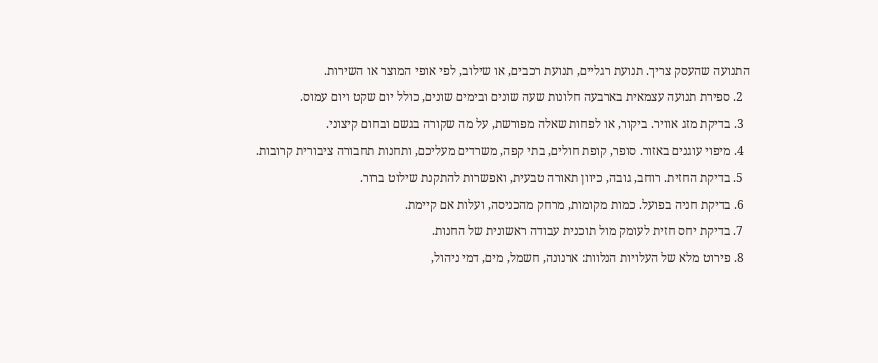התנועה שהעסק צריך. תנועת רגליים, תנועת רכבים, או שילוב, לפי אופי המוצר או השירות.
  2. ספירת תנועה עצמאית בארבעה חלונות שעה שונים ובימים שונים, כולל יום שקט ויום עמוס.
  3. בדיקת מזג אוויר. ביקור, או לפחות שאלה מפורשת, על מה שקורה בגשם ובחום קיצוני.
  4. מיפוי עוגנים באזור. סופר, קופת חולים, בתי קפה, משרדים מעליכם, ותחנות תחבורה ציבורית קרובות.
  5. בדיקת החזית. רוחב, גובה, כיוון תאורה טבעית, ואפשרות להתקנת שילוט ברור.
  6. בדיקת חניה בפועל. כמות מקומות, מרחק מהכניסה, ועלות אם קיימת.
  7. בדיקת יחס חזית לעומק מול תוכנית עבודה ראשונית של החנות.
  8. פירוט מלא של העלויות הנלוות: ארנונה, חשמל, מים, דמי ניהול,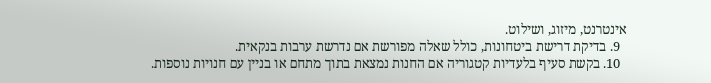אינטרנט, מיזוג, ושילוט.
  9. בדיקת דרישת ביטחונות, כולל שאלה מפורשת אם נדרשת ערבות בנקאית.
  10. בקשת סעיף בלעדיות קטגוריה אם החנות נמצאת בתוך מתחם או בניין עם חנויות נוספות.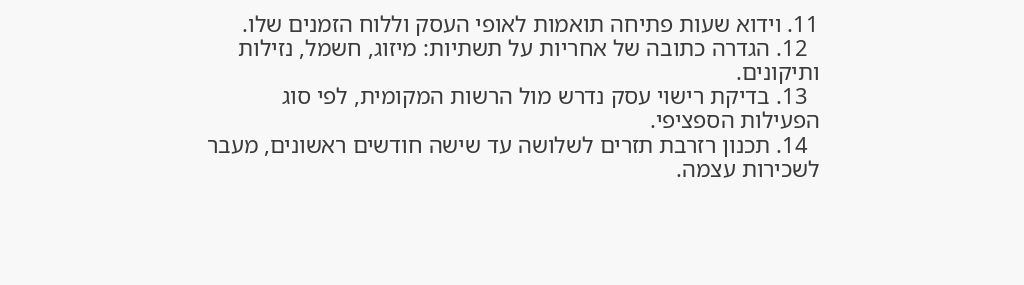11. וידוא שעות פתיחה תואמות לאופי העסק וללוח הזמנים שלו.
  12. הגדרה כתובה של אחריות על תשתיות: מיזוג, חשמל, נזילות ותיקונים.
  13. בדיקת רישוי עסק נדרש מול הרשות המקומית, לפי סוג הפעילות הספציפי.
  14. תכנון רזרבת תזרים לשלושה עד שישה חודשים ראשונים, מעבר לשכירות עצמה.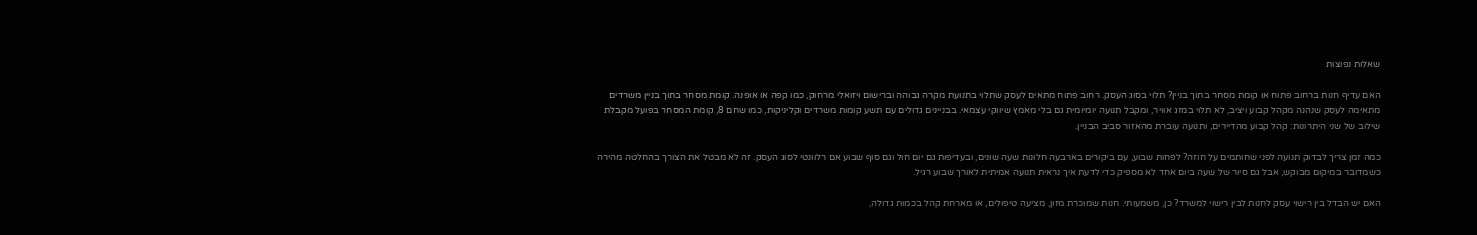שאלות נפוצות

האם עדיף חנות ברחוב פתוח או קומת מסחר בתוך בניין? תלוי בסוג העסק. רחוב פתוח מתאים לעסק שתלוי בתנועת מקרה גבוהה וברישום ויזואלי מרחוק, כמו קפה או אופנה. קומת מסחר בתוך בניין משרדים מתאימה לעסק שנהנה מקהל קבוע ויציב, לא תלוי במזג אוויר, ומקבל תנועה יומיומית גם בלי מאמץ שיווקי עצמאי. בבניינים גדולים עם תשע קומות משרדים וקליניקות, כמו שחם 8, קומת המסחר בפועל מקבלת שילוב של שני היתרונות: קהל קבוע מהדיירים, ותנועה עוברת מהאזור סביב הבניין.

כמה זמן צריך לבדוק תנועה לפני שחותמים על חוזה? לפחות שבוע, עם ביקורים בארבעה חלונות שעה שונים, ובעדיפות גם יום חול וגם סוף שבוע אם רלוונטי לסוג העסק. זה לא מבטל את הצורך בהחלטה מהירה כשמדובר במיקום מבוקש, אבל גם סיור של שעה ביום אחד לא מספיק כדי לדעת איך נראית תנועה אמיתית לאורך שבוע רגיל.

האם יש הבדל בין רישוי עסק לחנות לבין רישוי למשרד? כן, משמעותי. חנות שמוכרת מזון, מציעה טיפולים, או מארחת קהל בכמות גדולה,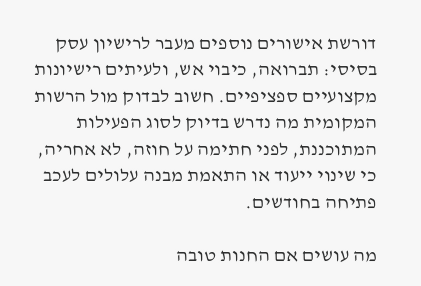דורשת אישורים נוספים מעבר לרישיון עסק בסיסי: תברואה, כיבוי אש, ולעיתים רישיונות מקצועיים ספציפיים. חשוב לבדוק מול הרשות המקומית מה נדרש בדיוק לסוג הפעילות המתוכננת, לפני חתימה על חוזה, לא אחריה, כי שינוי ייעוד או התאמת מבנה עלולים לעכב פתיחה בחודשים.

מה עושים אם החנות טובה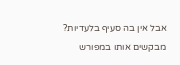אבל אין בה סעיף בלעדיות? מבקשים אותו במפורש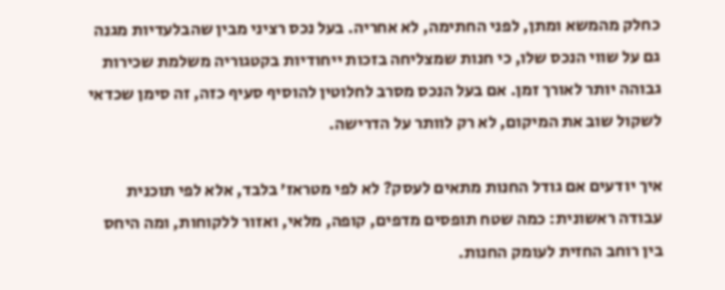כחלק מהמשא ומתן, לפני החתימה, לא אחריה. בעל נכס רציני מבין שהבלעדיות מגנה גם על שווי הנכס שלו, כי חנות שמצליחה בזכות ייחודיות בקטגוריה משלמת שכירות גבוהה יותר לאורך זמן. אם בעל הנכס מסרב לחלוטין להוסיף סעיף כזה, זה סימן שכדאי לשקול שוב את המיקום, לא רק לוותר על הדרישה.

איך יודעים אם גודל החנות מתאים לעסק? לא לפי מטראז’ בלבד, אלא לפי תוכנית עבודה ראשונית: כמה שטח תופסים מדפים, קופה, מלאי, ואזור ללקוחות, ומה היחס בין רוחב החזית לעומק החנות.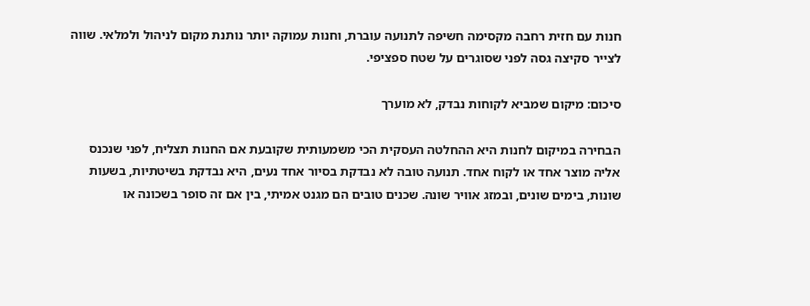חנות עם חזית רחבה מקסימה חשיפה לתנועה עוברת, וחנות עמוקה יותר נותנת מקום לניהול ולמלאי. שווה לצייר סקיצה גסה לפני שסוגרים על שטח ספציפי.

סיכום: מיקום שמביא לקוחות נבדק, לא מוערך

הבחירה במיקום לחנות היא ההחלטה העסקית הכי משמעותית שקובעת אם החנות תצליח, לפני שנכנס אליה מוצר אחד או לקוח אחד. תנועה טובה לא נבדקת בסיור אחד נעים, היא נבדקת בשיטתיות, בשעות שונות, בימים שונים, ובמזג אוויר שונה. שכנים טובים הם מגנט אמיתי, בין אם זה סופר בשכונה או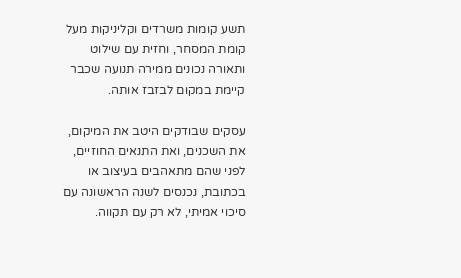תשע קומות משרדים וקליניקות מעל קומת המסחר, וחזית עם שילוט ותאורה נכונים ממירה תנועה שכבר קיימת במקום לבזבז אותה.

עסקים שבודקים היטב את המיקום, את השכנים, ואת התנאים החוזיים, לפני שהם מתאהבים בעיצוב או בכתובת, נכנסים לשנה הראשונה עם סיכוי אמיתי, לא רק עם תקווה.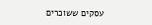עסקים ששוכרים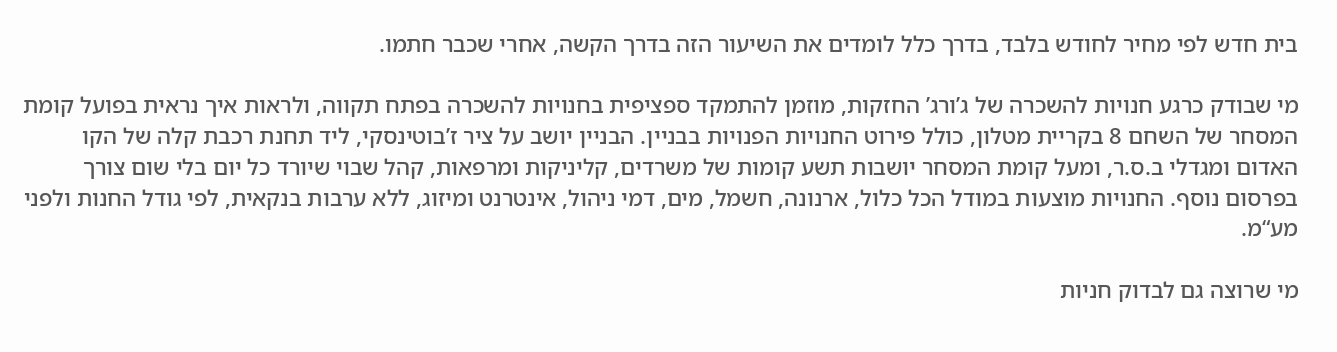בית חדש לפי מחיר לחודש בלבד, בדרך כלל לומדים את השיעור הזה בדרך הקשה, אחרי שכבר חתמו.

מי שבודק כרגע חנויות להשכרה של ג’ורג’ החזקות, מוזמן להתמקד ספציפית בחנויות להשכרה בפתח תקווה, ולראות איך נראית בפועל קומת המסחר של השחם 8 בקריית מטלון, כולל פירוט החנויות הפנויות בבניין. הבניין יושב על ציר ז’בוטינסקי, ליד תחנת רכבת קלה של הקו האדום ומגדלי ב.ס.ר, ומעל קומת המסחר יושבות תשע קומות של משרדים, קליניקות ומרפאות, קהל שבוי שיורד כל יום בלי שום צורך בפרסום נוסף. החנויות מוצעות במודל הכל כלול, ארנונה, חשמל, מים, דמי ניהול, אינטרנט ומיזוג, ללא ערבות בנקאית, לפי גודל החנות ולפני מע“מ.

מי שרוצה גם לבדוק חניות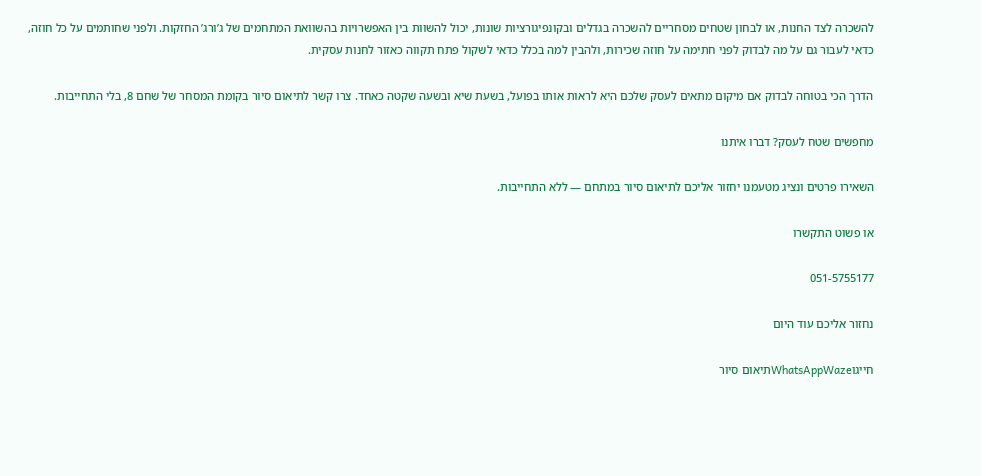להשכרה לצד החנות, או לבחון שטחים מסחריים להשכרה בגדלים ובקונפיגורציות שונות, יכול להשוות בין האפשרויות בהשוואת המתחמים של ג’ורג’ החזקות. ולפני שחותמים על כל חוזה, כדאי לעבור גם על מה לבדוק לפני חתימה על חוזה שכירות, ולהבין למה בכלל כדאי לשקול פתח תקווה כאזור לחנות עסקית.

הדרך הכי בטוחה לבדוק אם מיקום מתאים לעסק שלכם היא לראות אותו בפועל, בשעת שיא ובשעה שקטה כאחד. צרו קשר לתיאום סיור בקומת המסחר של שחם 8, בלי התחייבות.

מחפשים שטח לעסק? דברו איתנו

השאירו פרטים ונציג מטעמנו יחזור אליכם לתיאום סיור במתחם — ללא התחייבות.

או פשוט התקשרו

051-5755177

נחזור אליכם עוד היום

חייגוWhatsAppWazeתיאום סיור